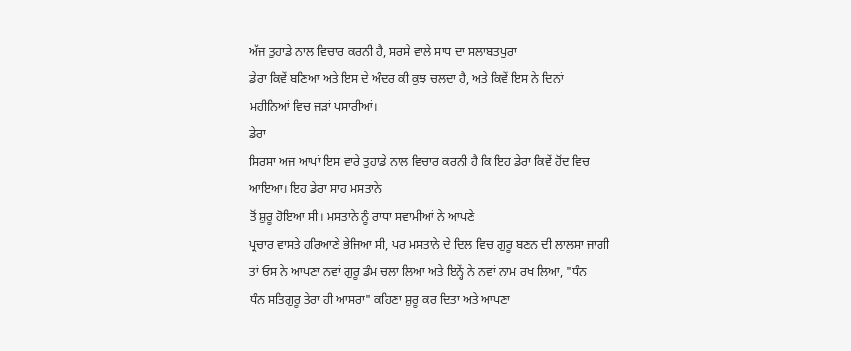ਅੱਜ ਤੁਹਾਡੇ ਨਾਲ ਵਿਚਾਰ ਕਰਨੀ ਹੈ, ਸਰਸੇ ਵਾਲੇ ਸਾਧ ਦਾ ਸਲਾਬਤਪੁਰਾ
ਡੇਰਾ ਕਿਵੇਂ ਬਣਿਆ ਅਤੇ ਇਸ ਦੇ ਅੰਦਰ ਕੀ ਕੁਝ ਚਲਦਾ ਹੈ, ਅਤੇ ਕਿਵੇਂ ਇਸ ਨੇ ਦਿਨਾਂ
ਮਹੀਨਿਆਂ ਵਿਚ ਜੜਾਂ ਪਸਾਰੀਆਂ।
ਡੇਰਾ
ਸਿਰਸਾ ਅਜ ਆਪਾਂ ਇਸ ਵਾਰੇ ਤੁਹਾਡੇ ਨਾਲ ਵਿਚਾਰ ਕਰਨੀ ਹੈ ਕਿ ਇਹ ਡੇਰਾ ਕਿਵੇਂ ਹੋਂਦ ਵਿਚ
ਆਇਆ। ਇਹ ਡੇਰਾ ਸਾਹ ਮਸਤਾਨੇ
ਤੋਂ ਸ਼ੁਰੂ ਹੋਇਆ ਸੀ। ਮਸਤਾਨੇ ਨੂੰ ਰਾਧਾ ਸਵਾਮੀਆਂ ਨੇ ਆਪਣੇ
ਪ੍ਰਚਾਰ ਵਾਸਤੇ ਹਰਿਆਣੇ ਭੇਜਿਆ ਸੀ, ਪਰ ਮਸਤਾਨੇ ਦੇ ਦਿਲ ਵਿਚ ਗੁਰੂ ਬਣਨ ਦੀ ਲਾਲਸਾ ਜਾਗੀ
ਤਾਂ ਓਸ ਨੇ ਆਪਣਾ ਨਵਾਂ ਗੁਰੂ ਡੰਮ ਚਲਾ ਲਿਆ ਅਤੇ ਇਨ੍ਹੇਂ ਨੇ ਨਵਾਂ ਨਾਮ ਰਖ ਲਿਆ, "ਧੰਨ
ਧੰਨ ਸਤਿਗੁਰੂ ਤੇਰਾ ਹੀ ਆਸਰਾ" ਕਹਿਣਾ ਸ਼ੁਰੂ ਕਰ ਦਿਤਾ ਅਤੇ ਆਪਣਾ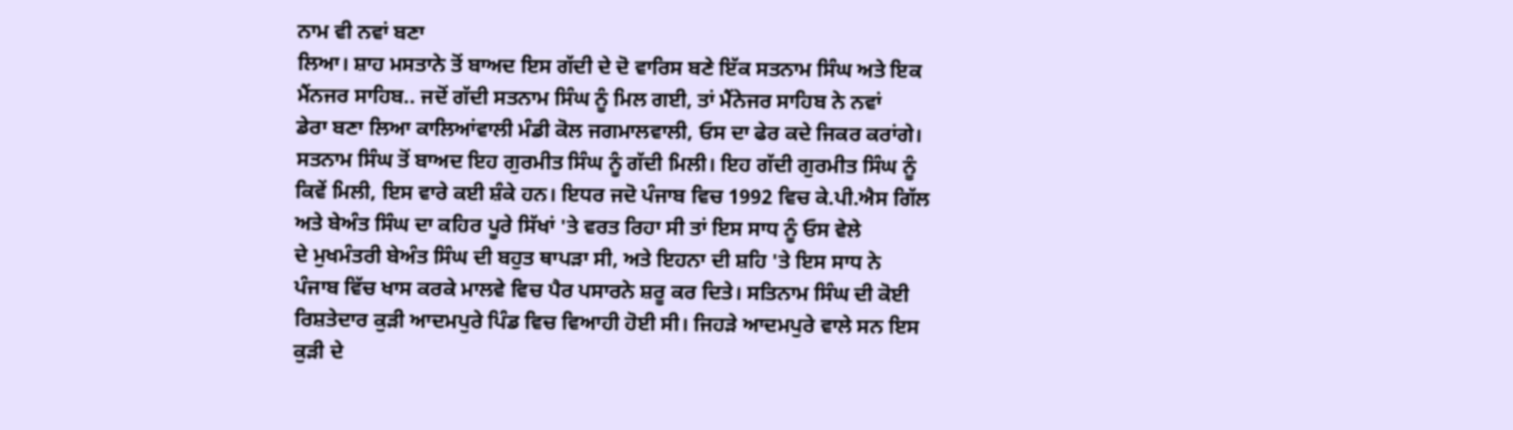ਨਾਮ ਵੀ ਨਵਾਂ ਬਣਾ
ਲਿਆ। ਸ਼ਾਹ ਮਸਤਾਨੇ ਤੋਂ ਬਾਅਦ ਇਸ ਗੱਦੀ ਦੇ ਦੋ ਵਾਰਿਸ ਬਣੇ ਇੱਕ ਸਤਨਾਮ ਸਿੰਘ ਅਤੇ ਇਕ
ਮੈਂਨਜਰ ਸਾਹਿਬ.. ਜਦੋਂ ਗੱਦੀ ਸਤਨਾਮ ਸਿੰਘ ਨੂੰ ਮਿਲ ਗਈ, ਤਾਂ ਮੈਂਨੇਜਰ ਸਾਹਿਬ ਨੇ ਨਵਾਂ
ਡੇਰਾ ਬਣਾ ਲਿਆ ਕਾਲਿਆਂਵਾਲੀ ਮੰਡੀ ਕੋਲ ਜਗਮਾਲਵਾਲੀ, ਓਸ ਦਾ ਫੇਰ ਕਦੇ ਜਿਕਰ ਕਰਾਂਗੇ।
ਸਤਨਾਮ ਸਿੰਘ ਤੋਂ ਬਾਅਦ ਇਹ ਗੁਰਮੀਤ ਸਿੰਘ ਨੂੰ ਗੱਦੀ ਮਿਲੀ। ਇਹ ਗੱਦੀ ਗੁਰਮੀਤ ਸਿੰਘ ਨੂੰ
ਕਿਵੇਂ ਮਿਲੀ, ਇਸ ਵਾਰੇ ਕਈ ਸ਼ੰਕੇ ਹਨ। ਇਧਰ ਜਦੋ ਪੰਜਾਬ ਵਿਚ 1992 ਵਿਚ ਕੇ.ਪੀ.ਐਸ ਗਿੱਲ
ਅਤੇ ਬੇਅੰਤ ਸਿੰਘ ਦਾ ਕਹਿਰ ਪੂਰੇ ਸਿੱਖਾਂ 'ਤੇ ਵਰਤ ਰਿਹਾ ਸੀ ਤਾਂ ਇਸ ਸਾਧ ਨੂੰ ਓਸ ਵੇਲੇ
ਦੇ ਮੁਖਮੰਤਰੀ ਬੇਅੰਤ ਸਿੰਘ ਦੀ ਬਹੁਤ ਥਾਪੜਾ ਸੀ, ਅਤੇ ਇਹਨਾ ਦੀ ਸ਼ਹਿ 'ਤੇ ਇਸ ਸਾਧ ਨੇ
ਪੰਜਾਬ ਵਿੱਚ ਖਾਸ ਕਰਕੇ ਮਾਲਵੇ ਵਿਚ ਪੈਰ ਪਸਾਰਨੇ ਸ਼ਰੂ ਕਰ ਦਿਤੇ। ਸਤਿਨਾਮ ਸਿੰਘ ਦੀ ਕੋਈ
ਰਿਸ਼ਤੇਦਾਰ ਕੁੜੀ ਆਦਮਪੁਰੇ ਪਿੰਡ ਵਿਚ ਵਿਆਹੀ ਹੋਈ ਸੀ। ਜਿਹੜੇ ਆਦਮਪੁਰੇ ਵਾਲੇ ਸਨ ਇਸ
ਕੁੜੀ ਦੇ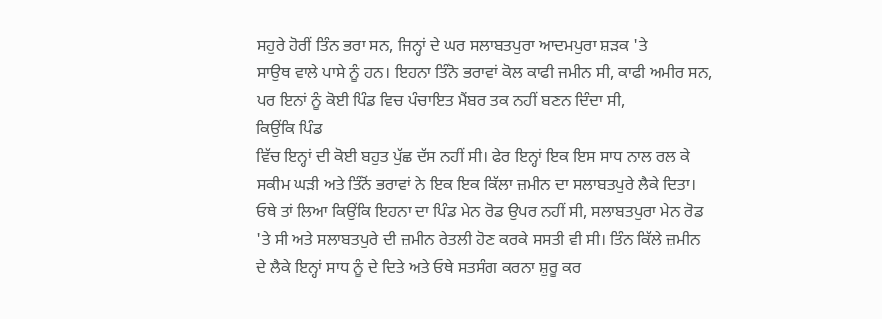ਸਹੁਰੇ ਹੋਰੀਂ ਤਿੰਨ ਭਰਾ ਸਨ, ਜਿਨ੍ਹਾਂ ਦੇ ਘਰ ਸਲਾਬਤਪੁਰਾ ਆਦਮਪੁਰਾ ਸ਼ੜਕ 'ਤੇ
ਸਾਉਥ ਵਾਲੇ ਪਾਸੇ ਨੂੰ ਹਨ। ਇਹਨਾ ਤਿੰਨੋ ਭਰਾਵਾਂ ਕੋਲ ਕਾਫੀ ਜਮੀਨ ਸੀ, ਕਾਫੀ ਅਮੀਰ ਸਨ,
ਪਰ ਇਨਾਂ ਨੂੰ ਕੋਈ ਪਿੰਡ ਵਿਚ ਪੰਚਾਇਤ ਮੈਂਬਰ ਤਕ ਨਹੀਂ ਬਣਨ ਦਿੰਦਾ ਸੀ,
ਕਿਉਂਕਿ ਪਿੰਡ
ਵਿੱਚ ਇਨ੍ਹਾਂ ਦੀ ਕੋਈ ਬਹੁਤ ਪੁੱਛ ਦੱਸ ਨਹੀਂ ਸੀ। ਫੇਰ ਇਨ੍ਹਾਂ ਇਕ ਇਸ ਸਾਧ ਨਾਲ ਰਲ ਕੇ
ਸਕੀਮ ਘੜੀ ਅਤੇ ਤਿੰਨੋਂ ਭਰਾਵਾਂ ਨੇ ਇਕ ਇਕ ਕਿੱਲਾ ਜ਼ਮੀਨ ਦਾ ਸਲਾਬਤਪੁਰੇ ਲੈਕੇ ਦਿਤਾ।
ਓਥੇ ਤਾਂ ਲਿਆ ਕਿਉਂਕਿ ਇਹਨਾ ਦਾ ਪਿੰਡ ਮੇਨ ਰੋਡ ਉਪਰ ਨਹੀਂ ਸੀ, ਸਲਾਬਤਪੁਰਾ ਮੇਨ ਰੋਡ
'ਤੇ ਸੀ ਅਤੇ ਸਲਾਬਤਪੁਰੇ ਦੀ ਜ਼ਮੀਨ ਰੇਤਲੀ ਹੋਣ ਕਰਕੇ ਸਸਤੀ ਵੀ ਸੀ। ਤਿੰਨ ਕਿੱਲੇ ਜ਼ਮੀਨ
ਦੇ ਲੈਕੇ ਇਨ੍ਹਾਂ ਸਾਧ ਨੂੰ ਦੇ ਦਿਤੇ ਅਤੇ ਓਥੇ ਸਤਸੰਗ ਕਰਨਾ ਸ਼ੁਰੂ ਕਰ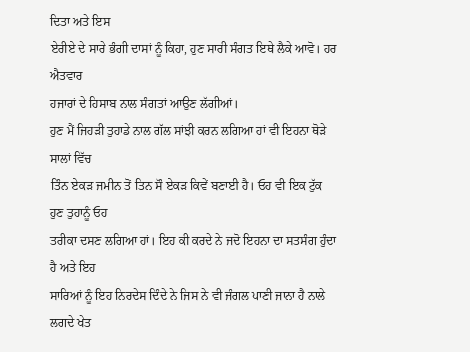ਦਿਤਾ ਅਤੇ ਇਸ
ਏਰੀਏ ਦੇ ਸਾਰੇ ਭੰਗੀ ਦਾਸਾਂ ਨੂੰ ਕਿਹਾ, ਹੁਣ ਸਾਰੀ ਸੰਗਤ ਇਥੇ ਲੈਕੇ ਆਵੋ। ਹਰ ਐਤਵਾਰ
ਹਜਾਰਾਂ ਦੇ ਹਿਸਾਬ ਨਾਲ ਸੰਗਤਾਂ ਆਉਣ ਲੱਗੀਆਂ।
ਹੁਣ ਮੈਂ ਜਿਹੜੀ ਤੁਹਾਡੇ ਨਾਲ ਗੱਲ ਸਾਂਝੀ ਕਰਨ ਲਗਿਆ ਹਾਂ ਵੀ ਇਹਨਾ ਥੋੜੇ ਸਾਲਾਂ ਵਿੱਚ
ਤਿੰਨ ਏਕੜ ਜਮੀਨ ਤੋਂ ਤਿਨ ਸੌ ਏਕੜ ਕਿਵੇਂ ਬਣਾਈ ਹੈ। ਓਹ ਵੀ ਇਕ ਟੁੱਕ ਹੁਣ ਤੁਹਾਨੂੰ ਓਹ
ਤਰੀਕਾ ਦਸਣ ਲਗਿਆ ਹਾਂ। ਇਹ ਕੀ ਕਰਦੇ ਨੇ ਜਦੋ ਇਹਨਾ ਦਾ ਸਤਸੰਗ ਹੁੰਦਾ ਹੈ ਅਤੇ ਇਹ
ਸਾਰਿਆਂ ਨੂੰ ਇਹ ਨਿਰਦੇਸ ਦਿੰਦੇ ਨੇ ਜਿਸ ਨੇ ਵੀ ਜੰਗਲ ਪਾਣੀ ਜਾਨਾ ਹੈ ਨਾਲੇ ਲਗਦੇ ਖੇਤ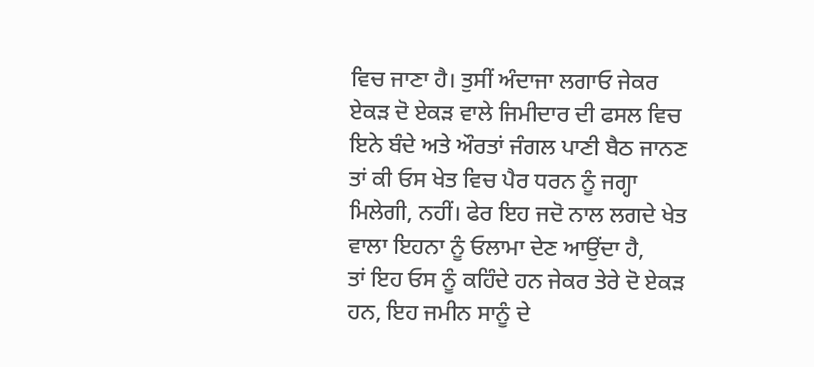ਵਿਚ ਜਾਣਾ ਹੈ। ਤੁਸੀਂ ਅੰਦਾਜਾ ਲਗਾਓ ਜੇਕਰ ਏਕੜ ਦੋ ਏਕੜ ਵਾਲੇ ਜਿਮੀਦਾਰ ਦੀ ਫਸਲ ਵਿਚ
ਇਨੇ ਬੰਦੇ ਅਤੇ ਔਰਤਾਂ ਜੰਗਲ ਪਾਣੀ ਬੈਠ ਜਾਨਣ ਤਾਂ ਕੀ ਓਸ ਖੇਤ ਵਿਚ ਪੈਰ ਧਰਨ ਨੂੰ ਜਗ੍ਹਾ
ਮਿਲੇਗੀ, ਨਹੀਂ। ਫੇਰ ਇਹ ਜਦੋ ਨਾਲ ਲਗਦੇ ਖੇਤ ਵਾਲਾ ਇਹਨਾ ਨੂੰ ਓਲਾਮਾ ਦੇਣ ਆਉਂਦਾ ਹੈ,
ਤਾਂ ਇਹ ਓਸ ਨੂੰ ਕਹਿੰਦੇ ਹਨ ਜੇਕਰ ਤੇਰੇ ਦੋ ਏਕੜ ਹਨ, ਇਹ ਜਮੀਨ ਸਾਨੂੰ ਦੇ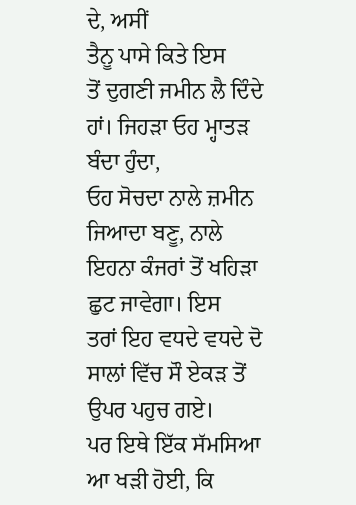ਦੇ, ਅਸੀਂ
ਤੈਨੂ ਪਾਸੇ ਕਿਤੇ ਇਸ
ਤੋਂ ਦੁਗਣੀ ਜਮੀਨ ਲੈ ਦਿੰਦੇ ਹਾਂ। ਜਿਹੜਾ ਓਹ ਮ੍ਹਾਤੜ ਬੰਦਾ ਹੁੰਦਾ,
ਓਹ ਸੋਚਦਾ ਨਾਲੇ ਜ਼ਮੀਨ ਜਿਆਦਾ ਬਣੂ, ਨਾਲੇ ਇਹਨਾ ਕੰਜਰਾਂ ਤੋਂ ਖਹਿੜਾ ਛੁਟ ਜਾਵੇਗਾ। ਇਸ
ਤਰਾਂ ਇਹ ਵਧਦੇ ਵਧਦੇ ਦੋ ਸਾਲਾਂ ਵਿੱਚ ਸੌ ਏਕੜ ਤੋਂ ਉਪਰ ਪਹੁਚ ਗਏ।
ਪਰ ਇਥੇ ਇੱਕ ਸੱਮਸਿਆ ਆ ਖੜੀ ਹੋਈ, ਕਿ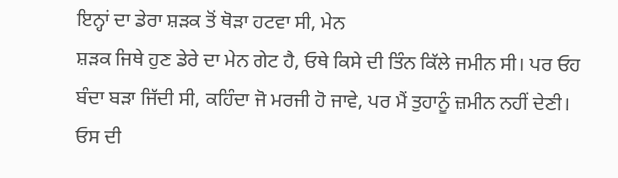ਇਨ੍ਹਾਂ ਦਾ ਡੇਰਾ ਸ਼ੜਕ ਤੋਂ ਥੋੜਾ ਹਟਵਾ ਸੀ, ਮੇਨ
ਸ਼ੜਕ ਜਿਥੇ ਹੁਣ ਡੇਰੇ ਦਾ ਮੇਨ ਗੇਟ ਹੈ, ਓਥੇ ਕਿਸੇ ਦੀ ਤਿੰਨ ਕਿੱਲੇ ਜਮੀਨ ਸੀ। ਪਰ ਓਹ
ਬੰਦਾ ਬੜਾ ਜਿੱਦੀ ਸੀ, ਕਹਿੰਦਾ ਜੋ ਮਰਜੀ ਹੋ ਜਾਵੇ, ਪਰ ਮੈਂ ਤੁਹਾਨੂੰ ਜ਼ਮੀਨ ਨਹੀਂ ਦੇਣੀ।
ਓਸ ਦੀ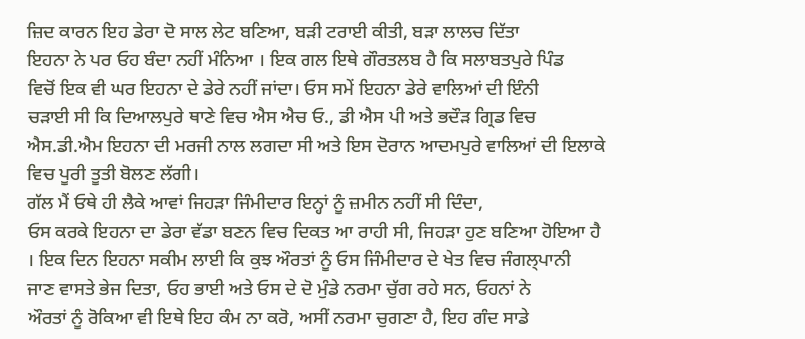ਜ਼ਿਦ ਕਾਰਨ ਇਹ ਡੇਰਾ ਦੋ ਸਾਲ ਲੇਟ ਬਣਿਆ, ਬੜੀ ਟਰਾਈ ਕੀਤੀ, ਬੜਾ ਲਾਲਚ ਦਿੱਤਾ
ਇਹਨਾ ਨੇ ਪਰ ਓਹ ਬੰਦਾ ਨਹੀਂ ਮੰਨਿਆ । ਇਕ ਗਲ ਇਥੇ ਗੌਰਤਲਬ ਹੈ ਕਿ ਸਲਾਬਤਪੁਰੇ ਪਿੰਡ
ਵਿਚੋਂ ਇਕ ਵੀ ਘਰ ਇਹਨਾ ਦੇ ਡੇਰੇ ਨਹੀਂ ਜਾਂਦਾ। ਓਸ ਸਮੇਂ ਇਹਨਾ ਡੇਰੇ ਵਾਲਿਆਂ ਦੀ ਇੰਨੀ
ਚੜਾਈ ਸੀ ਕਿ ਦਿਆਲਪੁਰੇ ਥਾਣੇ ਵਿਚ ਐਸ ਐਚ ਓ., ਡੀ ਐਸ ਪੀ ਅਤੇ ਭਦੌੜ ਗ੍ਰਿਡ ਵਿਚ
ਐਸ.ਡੀ.ਐਮ ਇਹਨਾ ਦੀ ਮਰਜੀ ਨਾਲ ਲਗਦਾ ਸੀ ਅਤੇ ਇਸ ਦੋਰਾਨ ਆਦਮਪੁਰੇ ਵਾਲਿਆਂ ਦੀ ਇਲਾਕੇ
ਵਿਚ ਪੂਰੀ ਤੂਤੀ ਬੋਲਣ ਲੱਗੀ।
ਗੱਲ ਮੈਂ ਓਥੇ ਹੀ ਲੈਕੇ ਆਵਾਂ ਜਿਹੜਾ ਜਿੰਮੀਦਾਰ ਇਨ੍ਹਾਂ ਨੂੰ ਜ਼ਮੀਨ ਨਹੀਂ ਸੀ ਦਿੰਦਾ,
ਓਸ ਕਰਕੇ ਇਹਨਾ ਦਾ ਡੇਰਾ ਵੱਡਾ ਬਣਨ ਵਿਚ ਦਿਕਤ ਆ ਰਾਹੀ ਸੀ, ਜਿਹੜਾ ਹੁਣ ਬਣਿਆ ਹੋਇਆ ਹੈ
। ਇਕ ਦਿਨ ਇਹਨਾ ਸਕੀਮ ਲਾਈ ਕਿ ਕੁਝ ਔਰਤਾਂ ਨੂੰ ਓਸ ਜਿੰਮੀਦਾਰ ਦੇ ਖੇਤ ਵਿਚ ਜੰਗਲ੍ਪਾਨੀ
ਜਾਣ ਵਾਸਤੇ ਭੇਜ ਦਿਤਾ, ਓਹ ਭਾਈ ਅਤੇ ਓਸ ਦੇ ਦੋ ਮੁੰਡੇ ਨਰਮਾ ਚੁੱਗ ਰਹੇ ਸਨ, ਓਹਨਾਂ ਨੇ
ਔਰਤਾਂ ਨੂੰ ਰੋਕਿਆ ਵੀ ਇਥੇ ਇਹ ਕੰਮ ਨਾ ਕਰੋ, ਅਸੀਂ ਨਰਮਾ ਚੁਗਣਾ ਹੈ, ਇਹ ਗੰਦ ਸਾਡੇ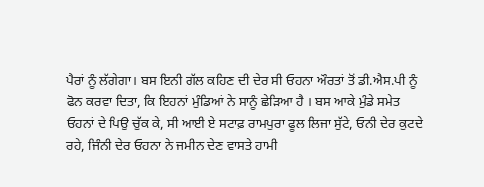ਪੈਰਾਂ ਨੂੰ ਲੱਗੇਗਾ। ਬਸ ਇਨੀ ਗੱਲ ਕਹਿਣ ਦੀ ਦੇਰ ਸੀ ਓਹਨਾ ਔਰਤਾਂ ਤੋਂ ਡੀ.ਐਸ.ਪੀ ਨੂੰ
ਫੋਨ ਕਰਵਾ ਦਿਤਾ, ਕਿ ਇਹਨਾਂ ਮੁੰਡਿਆਂ ਨੇ ਸਾਨੂੰ ਛੇੜਿਆ ਹੈ । ਬਸ ਆਕੇ ਮੁੰਡੇ ਸਮੇਤ
ਓਹਨਾਂ ਦੇ ਪਿਉ ਚੁੱਕ ਕੇ, ਸੀ ਆਈ ਏ ਸਟਾਫ਼ ਰਾਮਪੁਰਾ ਫੂਲ ਲਿਜਾ ਸੁੱਟੇ, ਓਨੀ ਦੇਰ ਕੁਟਦੇ
ਰਹੇ, ਜਿੰਨੀ ਦੇਰ ਓਹਨਾ ਨੇ ਜਮੀਨ ਦੇਣ ਵਾਸਤੇ ਹਾਮੀ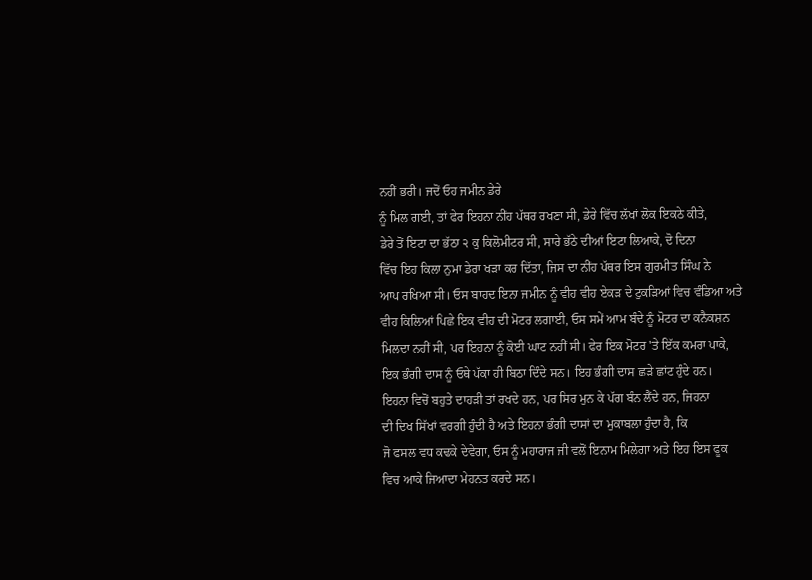ਨਹੀਂ ਭਰੀ। ਜਦੋਂ ਓਹ ਜਮੀਨ ਡੇਰੇ
ਨੂੰ ਮਿਲ ਗਈ, ਤਾਂ ਫੇਰ ਇਹਨਾ ਨੀਂਹ ਪੱਥਰ ਰਖਣਾ ਸੀ, ਡੇਰੇ ਵਿੱਚ ਲੱਖਾਂ ਲੋਕ ਇਕਠੇ ਕੀਤੇ,
ਡੇਰੇ ਤੋਂ ਇਟਾ ਦਾ ਭੱਠਾ ੨ ਕੁ ਕਿਲੋਮੀਟਰ ਸੀ, ਸਾਰੇ ਭੱਠੇ ਦੀਆਂ ਇਟਾ ਲਿਆਕੇ, ਦੋ ਦਿਨਾ
ਵਿੱਚ ਇਹ ਕਿਲਾ ਨੁਮਾ ਡੇਰਾ ਖੜਾ ਕਰ ਦਿੱਤਾ, ਜਿਸ ਦਾ ਨੀਂਹ ਪੱਥਰ ਇਸ ਗੁਰਮੀਤ ਸਿੰਘ ਨੇ
ਆਪ ਰਖਿਆ ਸੀ। ਓਸ ਬਾਹਦ ਇਨਾ ਜਮੀਨ ਨੂੰ ਵੀਹ ਵੀਹ ਏਕੜ ਦੇ ਟੁਕੜਿਆਂ ਵਿਚ ਵੰਡਿਆ ਅਤੇ
ਵੀਹ ਕਿਲਿਆਂ ਪਿਛੇ ਇਕ ਵੀਹ ਦੀ ਮੋਟਰ ਲਗਾਈ, ਓਸ ਸਮੇਂ ਆਮ ਬੰਦੇ ਨੂੰ ਮੋਟਰ ਦਾ ਕਨੈਕਸ਼ਨ
ਮਿਲਦਾ ਨਹੀਂ ਸੀ, ਪਰ ਇਹਨਾ ਨੂੰ ਕੋਈ ਘਾਟ ਨਹੀਂ ਸੀ। ਫੇਰ ਇਕ ਮੋਟਰ 'ਤੇ ਇੱਕ ਕਮਰਾ ਪਾਕੇ,
ਇਕ ਭੰਗੀ ਦਾਸ ਨੂੰ ਓਥੇ ਪੱਕਾ ਹੀ ਬਿਠਾ ਦਿੰਦੇ ਸਨ। ਇਹ ਭੰਗੀ ਦਾਸ ਛੜੇ ਛਾਂਟ ਹੁੰਦੇ ਹਨ।
ਇਹਨਾ ਵਿਚੋਂ ਬਹੁਤੇ ਦਾਹੜੀ ਤਾਂ ਰਖਦੇ ਹਨ, ਪਰ ਸਿਰ ਮੁਨ ਕੇ ਪੱਗ ਬੰਨ ਲੈਂਦੇ ਹਨ, ਜਿਹਨਾ
ਦੀ ਦਿਖ ਸਿੱਖਾਂ ਵਰਗੀ ਹੁੰਦੀ ਹੈ ਅਤੇ ਇਹਨਾ ਭੰਗੀ ਦਾਸਾਂ ਦਾ ਮੁਕਾਬਲਾ ਹੁੰਦਾ ਹੈ, ਕਿ
ਜੋ ਫਸਲ ਵਧ ਕਢਕੇ ਦੇਵੇਗਾ, ਓਸ ਨੂੰ ਮਹਾਰਾਜ ਜੀ ਵਲੋਂ ਇਨਾਮ ਮਿਲੇਗਾ ਅਤੇ ਇਹ ਇਸ ਫੂਕ
ਵਿਚ ਆਕੇ ਜਿਆਦਾ ਮੇਹਨਤ ਕਰਦੇ ਸਨ।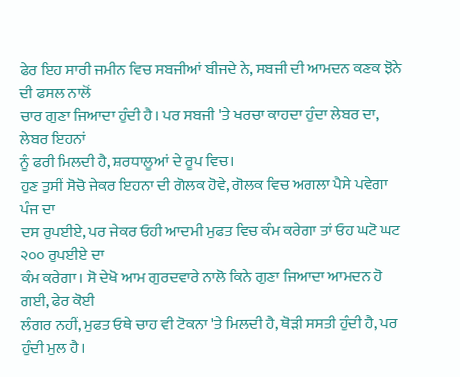ਫੇਰ ਇਹ ਸਾਰੀ ਜਮੀਨ ਵਿਚ ਸਬਜੀਆਂ ਬੀਜਦੇ ਨੇ, ਸਬਜੀ ਦੀ ਆਮਦਨ ਕਣਕ ਝੋਨੇ ਦੀ ਫਸਲ ਨਾਲੋਂ
ਚਾਰ ਗੁਣਾ ਜਿਆਦਾ ਹੁੰਦੀ ਹੈ। ਪਰ ਸਬਜੀ 'ਤੇ ਖਰਚਾ ਕਾਹਦਾ ਹੁੰਦਾ ਲੇਬਰ ਦਾ, ਲੇਬਰ ਇਹਨਾਂ
ਨੂੰ ਫਰੀ ਮਿਲਦੀ ਹੈ, ਸ਼ਰਧਾਲੂਆਂ ਦੇ ਰੂਪ ਵਿਚ।
ਹੁਣ ਤੁਸੀਂ ਸੋਚੋ ਜੇਕਰ ਇਹਨਾ ਦੀ ਗੋਲਕ ਹੋਵੇ, ਗੋਲਕ ਵਿਚ ਅਗਲਾ ਪੈਸੇ ਪਵੇਗਾ ਪੰਜ ਦਾ
ਦਸ ਰੁਪਈਏ, ਪਰ ਜੇਕਰ ਓਹੀ ਆਦਮੀ ਮੁਫਤ ਵਿਚ ਕੰਮ ਕਰੇਗਾ ਤਾਂ ਓਹ ਘਟੋ ਘਟ ੨੦੦ ਰੁਪਈਏ ਦਾ
ਕੰਮ ਕਰੇਗਾ। ਸੋ ਦੇਖੋ ਆਮ ਗੁਰਦਵਾਰੇ ਨਾਲੋ ਕਿਨੇ ਗੁਣਾ ਜਿਆਦਾ ਆਮਦਨ ਹੋ ਗਈ, ਫੇਰ ਕੋਈ
ਲੰਗਰ ਨਹੀਂ, ਮੁਫਤ ਓਥੇ ਚਾਹ ਵੀ ਟੋਕਨਾ 'ਤੇ ਮਿਲਦੀ ਹੈ, ਥੋੜੀ ਸਸਤੀ ਹੁੰਦੀ ਹੈ, ਪਰ
ਹੁੰਦੀ ਮੁਲ ਹੈ।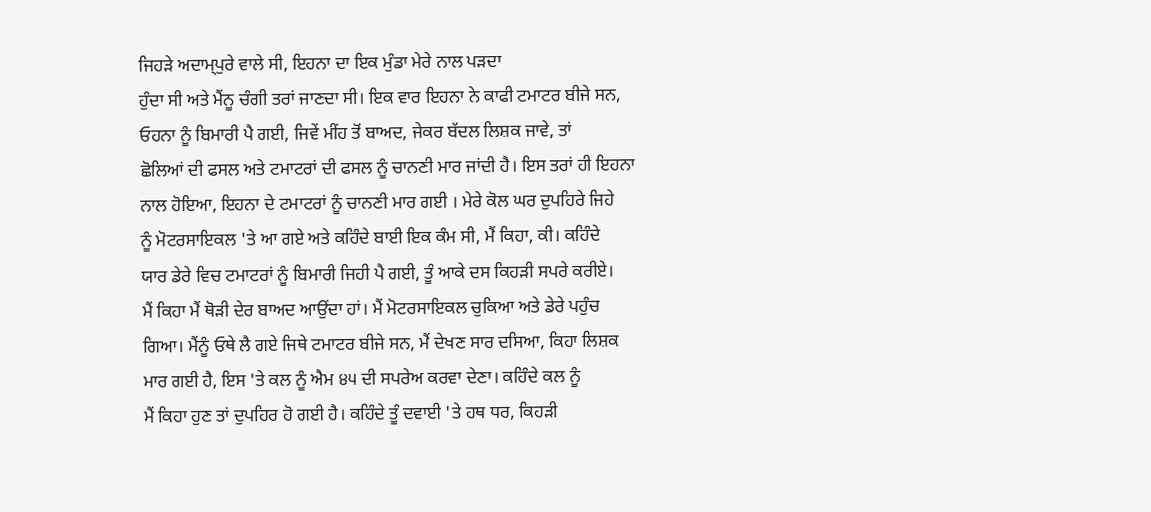ਜਿਹੜੇ ਅਦਾਮ੍ਪੁਰੇ ਵਾਲੇ ਸੀ, ਇਹਨਾ ਦਾ ਇਕ ਮੁੰਡਾ ਮੇਰੇ ਨਾਲ ਪੜਦਾ
ਹੁੰਦਾ ਸੀ ਅਤੇ ਮੈਂਨੂ ਚੰਗੀ ਤਰਾਂ ਜਾਣਦਾ ਸੀ। ਇਕ ਵਾਰ ਇਹਨਾ ਨੇ ਕਾਫੀ ਟਮਾਟਰ ਬੀਜੇ ਸਨ,
ਓਹਨਾ ਨੂੰ ਬਿਮਾਰੀ ਪੈ ਗਈ, ਜਿਵੇਂ ਮੀਂਹ ਤੋਂ ਬਾਅਦ, ਜੇਕਰ ਬੱਦਲ ਲਿਸ਼ਕ ਜਾਵੇ, ਤਾਂ
ਛੋਲਿਆਂ ਦੀ ਫਸਲ ਅਤੇ ਟਮਾਟਰਾਂ ਦੀ ਫਸਲ ਨੂੰ ਚਾਨਣੀ ਮਾਰ ਜਾਂਦੀ ਹੈ। ਇਸ ਤਰਾਂ ਹੀ ਇਹਨਾ
ਨਾਲ ਹੋਇਆ, ਇਹਨਾ ਦੇ ਟਮਾਟਰਾਂ ਨੂੰ ਚਾਨਣੀ ਮਾਰ ਗਈ । ਮੇਰੇ ਕੋਲ ਘਰ ਦੁਪਹਿਰੇ ਜਿਹੇ
ਨੂੰ ਮੋਟਰਸਾਇਕਲ 'ਤੇ ਆ ਗਏ ਅਤੇ ਕਹਿੰਦੇ ਬਾਈ ਇਕ ਕੰਮ ਸੀ, ਮੈਂ ਕਿਹਾ, ਕੀ। ਕਹਿੰਦੇ
ਯਾਰ ਡੇਰੇ ਵਿਚ ਟਮਾਟਰਾਂ ਨੂੰ ਬਿਮਾਰੀ ਜਿਹੀ ਪੈ ਗਈ, ਤੂੰ ਆਕੇ ਦਸ ਕਿਹੜੀ ਸਪਰੇ ਕਰੀਏ।
ਮੈਂ ਕਿਹਾ ਮੈਂ ਥੋੜੀ ਦੇਰ ਬਾਅਦ ਆਉਂਦਾ ਹਾਂ। ਮੈਂ ਮੋਟਰਸਾਇਕਲ ਚੁਕਿਆ ਅਤੇ ਡੇਰੇ ਪਹੁੰਚ
ਗਿਆ। ਮੈਂਨੂੰ ਓਥੇ ਲੈ ਗਏ ਜਿਥੇ ਟਮਾਟਰ ਬੀਜੇ ਸਨ, ਮੈਂ ਦੇਖਣ ਸਾਰ ਦਸਿਆ, ਕਿਹਾ ਲਿਸ਼ਕ
ਮਾਰ ਗਈ ਹੈ, ਇਸ 'ਤੇ ਕਲ ਨੂੰ ਐਮ ੪੫ ਦੀ ਸਪਰੇਅ ਕਰਵਾ ਦੇਣਾ। ਕਹਿੰਦੇ ਕਲ ਨੂੰ
ਮੈਂ ਕਿਹਾ ਹੁਣ ਤਾਂ ਦੁਪਹਿਰ ਹੋ ਗਈ ਹੈ। ਕਹਿੰਦੇ ਤੂੰ ਦਵਾਈ 'ਤੇ ਹਥ ਧਰ, ਕਿਹੜੀ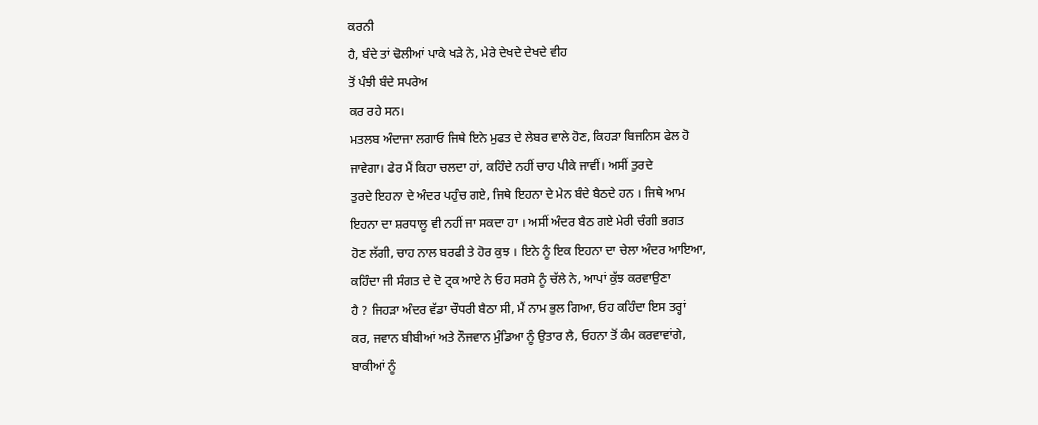ਕਰਨੀ
ਹੈ, ਬੰਦੇ ਤਾਂ ਢੋਲੀਆਂ ਪਾਕੇ ਖੜੇ ਨੇ, ਮੇਰੇ ਦੇਖਦੇ ਦੇਖਦੇ ਵੀਹ
ਤੋਂ ਪੰਝੀ ਬੰਦੇ ਸਪਰੇਅ
ਕਰ ਰਹੇ ਸਨ।
ਮਤਲਬ ਅੰਦਾਜਾ ਲਗਾਓ ਜਿਥੇ ਇਨੇ ਮੁਫਤ ਦੇ ਲੇਬਰ ਵਾਲੇ ਹੋਣ, ਕਿਹੜਾ ਬਿਜਨਿਸ ਫੇਲ ਹੋ
ਜਾਵੇਗਾ। ਫੇਰ ਮੈਂ ਕਿਹਾ ਚਲਦਾ ਹਾਂ, ਕਹਿੰਦੇ ਨਹੀਂ ਚਾਹ ਪੀਕੇ ਜਾਵੀਂ। ਅਸੀਂ ਤੁਰਦੇ
ਤੁਰਦੇ ਇਹਨਾ ਦੇ ਅੰਦਰ ਪਹੁੰਚ ਗਏ, ਜਿਥੇ ਇਹਨਾ ਦੇ ਮੇਨ ਬੰਦੇ ਬੈਠਦੇ ਹਨ । ਜਿਥੇ ਆਮ
ਇਹਨਾ ਦਾ ਸ਼ਰਧਾਲੂ ਵੀ ਨਹੀਂ ਜਾ ਸਕਦਾ ਹਾ । ਅਸੀਂ ਅੰਦਰ ਬੈਠ ਗਏ ਮੇਰੀ ਚੰਗੀ ਭਗਤ
ਹੋਣ ਲੱਗੀ, ਚਾਹ ਨਾਲ ਬਰਫੀ ਤੇ ਹੋਰ ਕੁਝ । ਇਨੇ ਨੂੰ ਇਕ ਇਹਨਾ ਦਾ ਚੇਲਾ ਅੰਦਰ ਆਇਆ,
ਕਹਿੰਦਾ ਜੀ ਸੰਗਤ ਦੇ ਦੋ ਟ੍ਰਕ ਆਏ ਨੇ ਓਹ ਸਰਸੇ ਨੂੰ ਚੱਲੇ ਨੇ, ਆਪਾਂ ਕੁੱਝ ਕਰਵਾਉਣਾ
ਹੈ ? ਜਿਹੜਾ ਅੰਦਰ ਵੱਡਾ ਚੌਧਰੀ ਬੈਠਾ ਸੀ, ਮੈਂ ਨਾਮ ਭੁਲ ਗਿਆ, ਓਹ ਕਹਿੰਦਾ ਇਸ ਤਰ੍ਹਾਂ
ਕਰ, ਜਵਾਨ ਬੀਬੀਆਂ ਅਤੇ ਨੌਜਵਾਨ ਮੁੰਡਿਆ ਨੂੰ ਉਤਾਰ ਲੈ, ਓਹਨਾ ਤੋਂ ਕੰਮ ਕਰਵਾਵਾਂਗੇ,
ਬਾਕੀਆਂ ਨੂੰ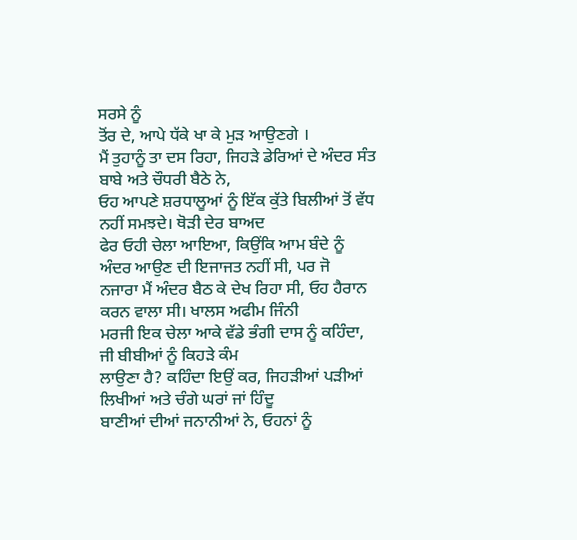ਸਰਸੇ ਨੂੰ
ਤੋਂਰ ਦੇ, ਆਪੇ ਧੱਕੇ ਖਾ ਕੇ ਮੁੜ ਆਉਣਗੇ ।
ਮੈਂ ਤੁਹਾਨੂੰ ਤਾ ਦਸ ਰਿਹਾ, ਜਿਹੜੇ ਡੇਰਿਆਂ ਦੇ ਅੰਦਰ ਸੰਤ ਬਾਬੇ ਅਤੇ ਚੌਧਰੀ ਬੈਠੇ ਨੇ,
ਓਹ ਆਪਣੇ ਸ਼ਰਧਾਲੂਆਂ ਨੂੰ ਇੱਕ ਕੁੱਤੇ ਬਿਲੀਆਂ ਤੋਂ ਵੱਧ ਨਹੀਂ ਸਮਝਦੇ। ਥੋੜੀ ਦੇਰ ਬਾਅਦ
ਫੇਰ ਓਹੀ ਚੇਲਾ ਆਇਆ, ਕਿਉਂਕਿ ਆਮ ਬੰਦੇ ਨੂੰ ਅੰਦਰ ਆਉਣ ਦੀ ਇਜਾਜਤ ਨਹੀਂ ਸੀ, ਪਰ ਜੋ
ਨਜਾਰਾ ਮੈਂ ਅੰਦਰ ਬੈਠ ਕੇ ਦੇਖ ਰਿਹਾ ਸੀ, ਓਹ ਹੈਰਾਨ ਕਰਨ ਵਾਲਾ ਸੀ। ਖਾਲਸ ਅਫੀਮ ਜਿੰਨੀ
ਮਰਜੀ ਇਕ ਚੇਲਾ ਆਕੇ ਵੱਡੇ ਭੰਗੀ ਦਾਸ ਨੂੰ ਕਹਿੰਦਾ, ਜੀ ਬੀਬੀਆਂ ਨੂੰ ਕਿਹੜੇ ਕੰਮ
ਲਾਉਣਾ ਹੈ? ਕਹਿੰਦਾ ਇਉਂ ਕਰ, ਜਿਹੜੀਆਂ ਪੜੀਆਂ ਲਿਖੀਆਂ ਅਤੇ ਚੰਗੇ ਘਰਾਂ ਜਾਂ ਹਿੰਦੂ
ਬਾਣੀਆਂ ਦੀਆਂ ਜਨਾਨੀਆਂ ਨੇ, ਓਹਨਾਂ ਨੂੰ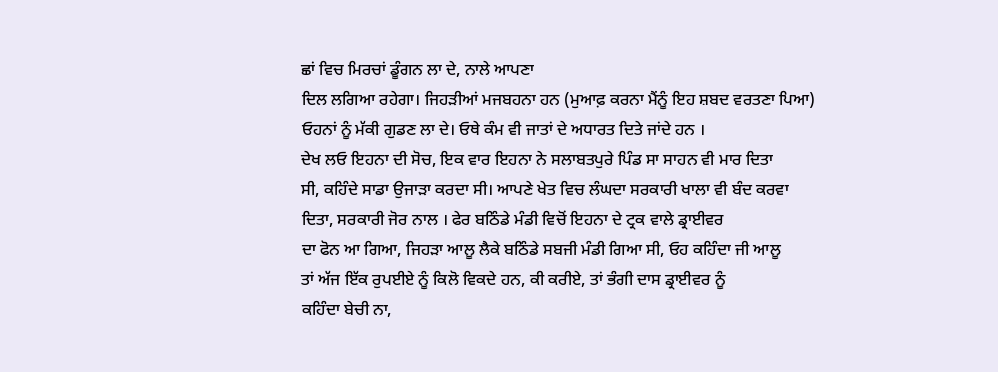ਛਾਂ ਵਿਚ ਮਿਰਚਾਂ ਡੂੰਗਨ ਲਾ ਦੇ, ਨਾਲੇ ਆਪਣਾ
ਦਿਲ ਲਗਿਆ ਰਹੇਗਾ। ਜਿਹੜੀਆਂ ਮਜਬਹਨਾ ਹਨ (ਮੁਆਫ਼ ਕਰਨਾ ਮੈਂਨੂੰ ਇਹ ਸ਼ਬਦ ਵਰਤਣਾ ਪਿਆ)
ਓਹਨਾਂ ਨੂੰ ਮੱਕੀ ਗੁਡਣ ਲਾ ਦੇ। ਓਥੇ ਕੰਮ ਵੀ ਜਾਤਾਂ ਦੇ ਅਧਾਰਤ ਦਿਤੇ ਜਾਂਦੇ ਹਨ ।
ਦੇਖ ਲਓ ਇਹਨਾ ਦੀ ਸੋਚ, ਇਕ ਵਾਰ ਇਹਨਾ ਨੇ ਸਲਾਬਤਪੁਰੇ ਪਿੰਡ ਸਾ ਸਾਹਨ ਵੀ ਮਾਰ ਦਿਤਾ
ਸੀ, ਕਹਿੰਦੇ ਸਾਡਾ ਉਜਾੜਾ ਕਰਦਾ ਸੀ। ਆਪਣੇ ਖੇਤ ਵਿਚ ਲੰਘਦਾ ਸਰਕਾਰੀ ਖਾਲਾ ਵੀ ਬੰਦ ਕਰਵਾ
ਦਿਤਾ, ਸਰਕਾਰੀ ਜੋਰ ਨਾਲ । ਫੇਰ ਬਠਿੰਡੇ ਮੰਡੀ ਵਿਚੋਂ ਇਹਨਾ ਦੇ ਟ੍ਰਕ ਵਾਲੇ ਡ੍ਰਾਈਵਰ
ਦਾ ਫੋਨ ਆ ਗਿਆ, ਜਿਹੜਾ ਆਲੂ ਲੈਕੇ ਬਠਿੰਡੇ ਸਬਜੀ ਮੰਡੀ ਗਿਆ ਸੀ, ਓਹ ਕਹਿੰਦਾ ਜੀ ਆਲੂ
ਤਾਂ ਅੱਜ ਇੱਕ ਰੁਪਈਏ ਨੂੰ ਕਿਲੋ ਵਿਕਦੇ ਹਨ, ਕੀ ਕਰੀਏ, ਤਾਂ ਭੰਗੀ ਦਾਸ ਡ੍ਰਾਈਵਰ ਨੂੰ
ਕਹਿੰਦਾ ਬੇਚੀ ਨਾ,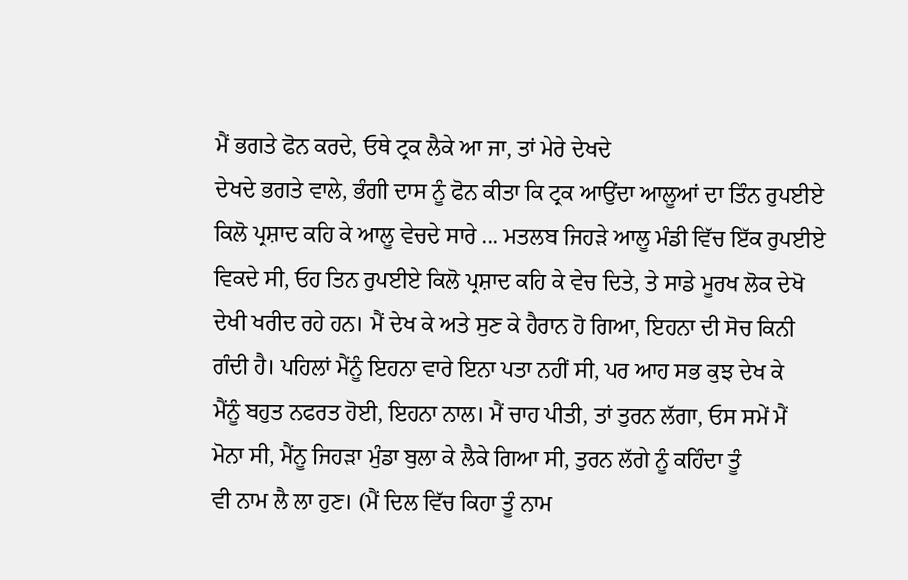ਮੈਂ ਭਗਤੇ ਫੋਨ ਕਰਦੇ, ਓਥੇ ਟ੍ਰਕ ਲੈਕੇ ਆ ਜਾ, ਤਾਂ ਮੇਰੇ ਦੇਖਦੇ
ਦੇਖਦੇ ਭਗਤੇ ਵਾਲੇ, ਭੰਗੀ ਦਾਸ ਨੂੰ ਫੋਨ ਕੀਤਾ ਕਿ ਟ੍ਰਕ ਆਉਂਦਾ ਆਲੂਆਂ ਦਾ ਤਿੰਨ ਰੁਪਈਏ
ਕਿਲੋ ਪ੍ਰਸ਼ਾਦ ਕਹਿ ਕੇ ਆਲੂ ਵੇਚਦੇ ਸਾਰੇ ... ਮਤਲਬ ਜਿਹੜੇ ਆਲੂ ਮੰਡੀ ਵਿੱਚ ਇੱਕ ਰੁਪਈਏ
ਵਿਕਦੇ ਸੀ, ਓਹ ਤਿਨ ਰੁਪਈਏ ਕਿਲੋ ਪ੍ਰਸ਼ਾਦ ਕਹਿ ਕੇ ਵੇਚ ਦਿਤੇ, ਤੇ ਸਾਡੇ ਮੂਰਖ ਲੋਕ ਦੇਖੋ
ਦੇਖੀ ਖਰੀਦ ਰਹੇ ਹਨ। ਮੈਂ ਦੇਖ ਕੇ ਅਤੇ ਸੁਣ ਕੇ ਹੈਰਾਨ ਹੋ ਗਿਆ, ਇਹਨਾ ਦੀ ਸੋਚ ਕਿਨੀ
ਗੰਦੀ ਹੈ। ਪਹਿਲਾਂ ਮੈਂਨੂੰ ਇਹਨਾ ਵਾਰੇ ਇਨਾ ਪਤਾ ਨਹੀਂ ਸੀ, ਪਰ ਆਹ ਸਭ ਕੁਝ ਦੇਖ ਕੇ
ਮੈਂਨੂੰ ਬਹੁਤ ਨਫਰਤ ਹੋਈ, ਇਹਨਾ ਨਾਲ। ਮੈਂ ਚਾਹ ਪੀਤੀ, ਤਾਂ ਤੁਰਨ ਲੱਗਾ, ਓਸ ਸਮੇਂ ਮੈਂ
ਮੋਨਾ ਸੀ, ਮੈਂਨੂ ਜਿਹੜਾ ਮੁੰਡਾ ਬੁਲਾ ਕੇ ਲੈਕੇ ਗਿਆ ਸੀ, ਤੁਰਨ ਲੱਗੇ ਨੂੰ ਕਹਿੰਦਾ ਤੂੰ
ਵੀ ਨਾਮ ਲੈ ਲਾ ਹੁਣ। (ਮੈਂ ਦਿਲ ਵਿੱਚ ਕਿਹਾ ਤੂੰ ਨਾਮ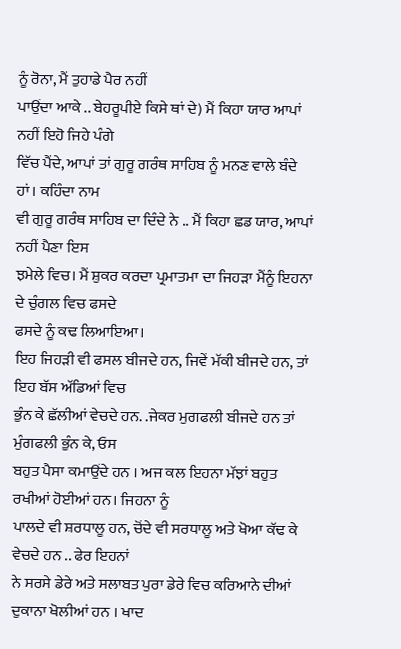ਨੂੰ ਰੋਨਾ, ਮੈਂ ਤੁਹਾਡੇ ਪੈਰ ਨਹੀਂ
ਪਾਉਂਦਾ ਆਕੇ .. ਬੇਹਰੂਪੀਏ ਕਿਸੇ ਥਾਂ ਦੇ) ਮੈਂ ਕਿਹਾ ਯਾਰ ਆਪਾਂ ਨਹੀਂ ਇਹੋ ਜਿਹੇ ਪੰਗੇ
ਵਿੱਚ ਪੈਂਦੇ, ਆਪਾਂ ਤਾਂ ਗੁਰੂ ਗਰੰਥ ਸਾਹਿਬ ਨੂੰ ਮਨਣ ਵਾਲੇ ਬੰਦੇ ਹਾਂ। ਕਹਿੰਦਾ ਨਾਮ
ਵੀ ਗੁਰੂ ਗਰੰਥ ਸਾਹਿਬ ਦਾ ਦਿੰਦੇ ਨੇ .. ਮੈਂ ਕਿਹਾ ਛਡ ਯਾਰ, ਆਪਾਂ ਨਹੀਂ ਪੈਣਾ ਇਸ
ਝਮੇਲੇ ਵਿਚ। ਮੈਂ ਸ਼ੁਕਰ ਕਰਦਾ ਪ੍ਰਮਾਤਮਾ ਦਾ ਜਿਹੜਾ ਮੈਂਨੂੰ ਇਹਨਾ ਦੇ ਚੁੰਗਲ ਵਿਚ ਫਸਦੇ
ਫਸਦੇ ਨੂੰ ਕਢ ਲਿਆਇਆ।
ਇਹ ਜਿਹੜੀ ਵੀ ਫਸਲ ਬੀਜਦੇ ਹਨ, ਜਿਵੇਂ ਮੱਕੀ ਬੀਜਦੇ ਹਨ, ਤਾਂ ਇਹ ਬੱਸ ਅੱਡਿਆਂ ਵਿਚ
ਭੁੰਨ ਕੇ ਛੱਲੀਆਂ ਵੇਚਦੇ ਹਨ. .ਜੇਕਰ ਮੁਗਫਲੀ ਬੀਜਦੇ ਹਨ ਤਾਂ ਮੁੰਗਫਲੀ ਭੁੰਨ ਕੇ, ਓਸ
ਬਹੁਤ ਪੈਸਾ ਕਮਾਉਂਦੇ ਹਨ । ਅਜ ਕਲ ਇਹਨਾ ਮੱਝਾਂ ਬਹੁਤ ਰਖੀਆਂ ਹੋਈਆਂ ਹਨ। ਜਿਹਨਾ ਨੂੰ
ਪਾਲਦੇ ਵੀ ਸ਼ਰਧਾਲੂ ਹਨ, ਚੋਂਦੇ ਵੀ ਸਰਧਾਲੂ ਅਤੇ ਖੋਆ ਕੱਢ ਕੇ ਵੇਚਦੇ ਹਨ .. ਫੇਰ ਇਹਨਾਂ
ਨੇ ਸਰਸੇ ਡੇਰੇ ਅਤੇ ਸਲਾਬਤ ਪੁਰਾ ਡੇਰੇ ਵਿਚ ਕਰਿਆਨੇ ਦੀਆਂ ਦੁਕਾਨਾ ਖੋਲੀਆਂ ਹਨ । ਖਾਦ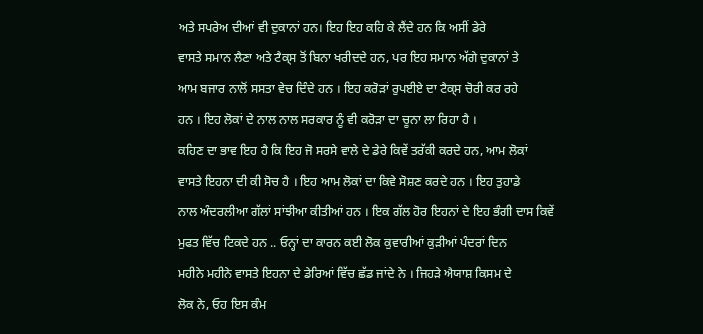ਅਤੇ ਸਪਰੇਅ ਦੀਆਂ ਵੀ ਦੁਕਾਨਾਂ ਹਨ। ਇਹ ਇਹ ਕਹਿ ਕੇ ਲੈਂਦੇ ਹਨ ਕਿ ਅਸੀਂ ਡੇਰੇ
ਵਾਸਤੇ ਸਮਾਨ ਲੈਣਾ ਅਤੇ ਟੈਕ੍ਸ ਤੋਂ ਬਿਨਾ ਖਰੀਦਦੇ ਹਨ, ਪਰ ਇਹ ਸਮਾਨ ਅੱਗੇ ਦੁਕਾਨਾਂ ਤੇ
ਆਮ ਬਜਾਰ ਨਾਲੋਂ ਸਸਤਾ ਵੇਚ ਦਿੰਦੇ ਹਨ । ਇਹ ਕਰੋੜਾਂ ਰੁਪਈਏ ਦਾ ਟੈਕ੍ਸ ਚੋਰੀ ਕਰ ਰਹੇ
ਹਨ । ਇਹ ਲੋਕਾਂ ਦੇ ਨਾਲ ਨਾਲ ਸਰਕਾਰ ਨੂੰ ਵੀ ਕਰੋੜਾ ਦਾ ਚੂਨਾ ਲਾ ਰਿਹਾ ਹੈ ।
ਕਹਿਣ ਦਾ ਭਾਵ ਇਹ ਹੈ ਕਿ ਇਹ ਜੋ ਸਰਸੇ ਵਾਲੇ ਦੇ ਡੇਰੇ ਕਿਵੇਂ ਤਰੱਕੀ ਕਰਦੇ ਹਨ, ਆਮ ਲੋਕਾਂ
ਵਾਸਤੇ ਇਹਨਾ ਦੀ ਕੀ ਸੋਚ ਹੈ । ਇਹ ਆਮ ਲੋਕਾਂ ਦਾ ਕਿਵੇ ਸੋਸ਼ਣ ਕਰਦੇ ਹਨ । ਇਹ ਤੁਹਾਡੇ
ਨਾਲ ਅੰਦਰਲੀਆ ਗੱਲਾਂ ਸਾਂਝੀਆ ਕੀਤੀਆਂ ਹਨ । ਇਕ ਗੱਲ ਹੋਰ ਇਹਨਾਂ ਦੇ ਇਹ ਭੰਗੀ ਦਾਸ ਕਿਵੇਂ
ਮੁਫਤ ਵਿੱਚ ਟਿਕਦੇ ਹਨ .. ਓਨ੍ਹਾਂ ਦਾ ਕਾਰਨ ਕਈ ਲੋਕ ਕੁਵਾਰੀਆਂ ਕੁੜੀਆਂ ਪੰਦਰਾਂ ਦਿਨ
ਮਹੀਨੇ ਮਹੀਨੇ ਵਾਸਤੇ ਇਹਨਾ ਦੇ ਡੇਰਿਆਂ ਵਿੱਚ ਛੱਡ ਜਾਂਦੇ ਨੇ । ਜਿਹੜੇ ਐਯਾਸ਼ ਕਿਸਮ ਦੇ
ਲੋਕ ਨੇ, ਓਹ ਇਸ ਕੰਮ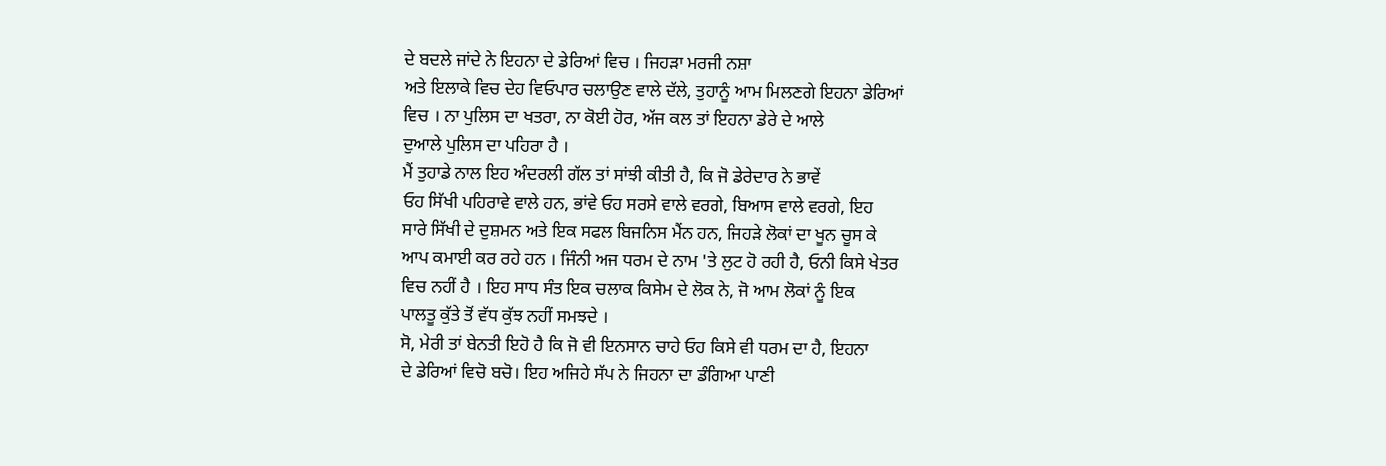ਦੇ ਬਦਲੇ ਜਾਂਦੇ ਨੇ ਇਹਨਾ ਦੇ ਡੇਰਿਆਂ ਵਿਚ । ਜਿਹੜਾ ਮਰਜੀ ਨਸ਼ਾ
ਅਤੇ ਇਲਾਕੇ ਵਿਚ ਦੇਹ ਵਿਓਪਾਰ ਚਲਾਉਣ ਵਾਲੇ ਦੱਲੇ, ਤੁਹਾਨੂੰ ਆਮ ਮਿਲਣਗੇ ਇਹਨਾ ਡੇਰਿਆਂ
ਵਿਚ । ਨਾ ਪੁਲਿਸ ਦਾ ਖਤਰਾ, ਨਾ ਕੋਈ ਹੋਰ, ਅੱਜ ਕਲ ਤਾਂ ਇਹਨਾ ਡੇਰੇ ਦੇ ਆਲੇ
ਦੁਆਲੇ ਪੁਲਿਸ ਦਾ ਪਹਿਰਾ ਹੈ ।
ਮੈਂ ਤੁਹਾਡੇ ਨਾਲ ਇਹ ਅੰਦਰਲੀ ਗੱਲ ਤਾਂ ਸਾਂਝੀ ਕੀਤੀ ਹੈ, ਕਿ ਜੋ ਡੇਰੇਦਾਰ ਨੇ ਭਾਵੇਂ
ਓਹ ਸਿੱਖੀ ਪਹਿਰਾਵੇ ਵਾਲੇ ਹਨ, ਭਾਂਵੇ ਓਹ ਸਰਸੇ ਵਾਲੇ ਵਰਗੇ, ਬਿਆਸ ਵਾਲੇ ਵਰਗੇ, ਇਹ
ਸਾਰੇ ਸਿੱਖੀ ਦੇ ਦੁਸ਼ਮਨ ਅਤੇ ਇਕ ਸਫਲ ਬਿਜਨਿਸ ਮੈਂਨ ਹਨ, ਜਿਹੜੇ ਲੋਕਾਂ ਦਾ ਖੂਨ ਚੂਸ ਕੇ
ਆਪ ਕਮਾਈ ਕਰ ਰਹੇ ਹਨ । ਜਿੰਨੀ ਅਜ ਧਰਮ ਦੇ ਨਾਮ 'ਤੇ ਲੁਟ ਹੋ ਰਹੀ ਹੈ, ਓਨੀ ਕਿਸੇ ਖੇਤਰ
ਵਿਚ ਨਹੀਂ ਹੈ । ਇਹ ਸਾਧ ਸੰਤ ਇਕ ਚਲਾਕ ਕਿਸੇਮ ਦੇ ਲੋਕ ਨੇ, ਜੋ ਆਮ ਲੋਕਾਂ ਨੂੰ ਇਕ
ਪਾਲਤੂ ਕੁੱਤੇ ਤੋਂ ਵੱਧ ਕੁੱਝ ਨਹੀਂ ਸਮਝਦੇ ।
ਸੋ, ਮੇਰੀ ਤਾਂ ਬੇਨਤੀ ਇਹੋ ਹੈ ਕਿ ਜੋ ਵੀ ਇਨਸਾਨ ਚਾਹੇ ਓਹ ਕਿਸੇ ਵੀ ਧਰਮ ਦਾ ਹੈ, ਇਹਨਾ
ਦੇ ਡੇਰਿਆਂ ਵਿਚੋ ਬਚੋ। ਇਹ ਅਜਿਹੇ ਸੱਪ ਨੇ ਜਿਹਨਾ ਦਾ ਡੰਗਿਆ ਪਾਣੀ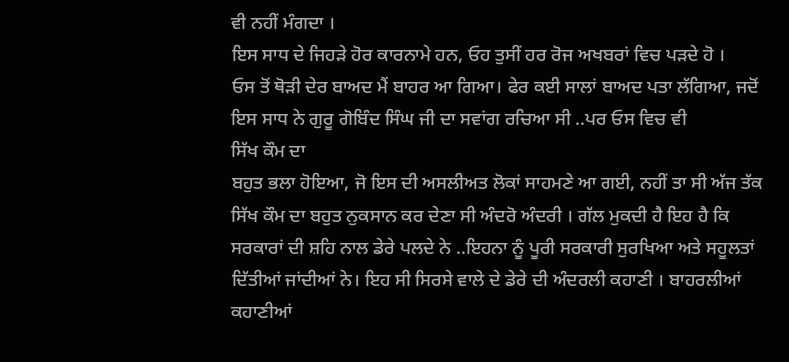ਵੀ ਨਹੀਂ ਮੰਗਦਾ ।
ਇਸ ਸਾਧ ਦੇ ਜਿਹੜੇ ਹੋਰ ਕਾਰਨਾਮੇ ਹਨ, ਓਹ ਤੁਸੀਂ ਹਰ ਰੋਜ ਅਖਬਰਾਂ ਵਿਚ ਪੜਦੇ ਹੋ ।
ਓਸ ਤੋਂ ਥੋੜੀ ਦੇਰ ਬਾਅਦ ਮੈਂ ਬਾਹਰ ਆ ਗਿਆ। ਫੇਰ ਕਈ ਸਾਲਾਂ ਬਾਅਦ ਪਤਾ ਲੱਗਿਆ, ਜਦੋਂ
ਇਸ ਸਾਧ ਨੇ ਗੁਰੂ ਗੋਬਿੰਦ ਸਿੰਘ ਜੀ ਦਾ ਸਵਾਂਗ ਰਚਿਆ ਸੀ ..ਪਰ ਓਸ ਵਿਚ ਵੀ
ਸਿੱਖ ਕੌਮ ਦਾ
ਬਹੁਤ ਭਲਾ ਹੋਇਆ, ਜੋ ਇਸ ਦੀ ਅਸਲੀਅਤ ਲੋਕਾਂ ਸਾਹਮਣੇ ਆ ਗਈ, ਨਹੀਂ ਤਾ ਸੀ ਅੱਜ ਤੱਕ
ਸਿੱਖ ਕੌਮ ਦਾ ਬਹੁਤ ਨੁਕਸਾਨ ਕਰ ਦੇਣਾ ਸੀ ਅੰਦਰੋ ਅੰਦਰੀ । ਗੱਲ ਮੁਕਦੀ ਹੈ ਇਹ ਹੈ ਕਿ
ਸਰਕਾਰਾਂ ਦੀ ਸ਼ਹਿ ਨਾਲ ਡੇਰੇ ਪਲਦੇ ਨੇ ..ਇਹਨਾ ਨੂੰ ਪੂਰੀ ਸਰਕਾਰੀ ਸੁਰਖਿਆ ਅਤੇ ਸਹੂਲਤਾਂ
ਦਿੱਤੀਆਂ ਜਾਂਦੀਆਂ ਨੇ। ਇਹ ਸੀ ਸਿਰਸੇ ਵਾਲੇ ਦੇ ਡੇਰੇ ਦੀ ਅੰਦਰਲੀ ਕਹਾਣੀ । ਬਾਹਰਲੀਆਂ
ਕਹਾਣੀਆਂ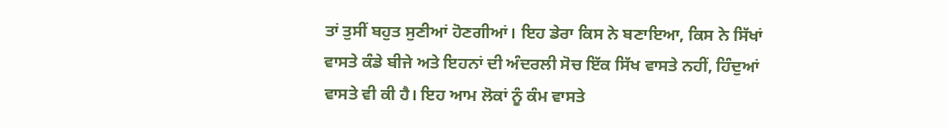ਤਾਂ ਤੁਸੀਂ ਬਹੁਤ ਸੁਣੀਆਂ ਹੋਣਗੀਆਂ। ਇਹ ਡੇਰਾ ਕਿਸ ਨੇ ਬਣਾਇਆ, ਕਿਸ ਨੇ ਸਿੱਖਾਂ
ਵਾਸਤੇ ਕੰਡੇ ਬੀਜੇ ਅਤੇ ਇਹਨਾਂ ਦੀ ਅੰਦਰਲੀ ਸੋਚ ਇੱਕ ਸਿੱਖ ਵਾਸਤੇ ਨਹੀਂ, ਹਿੰਦੁਆਂ
ਵਾਸਤੇ ਵੀ ਕੀ ਹੈ। ਇਹ ਆਮ ਲੋਕਾਂ ਨੂੰ ਕੰਮ ਵਾਸਤੇ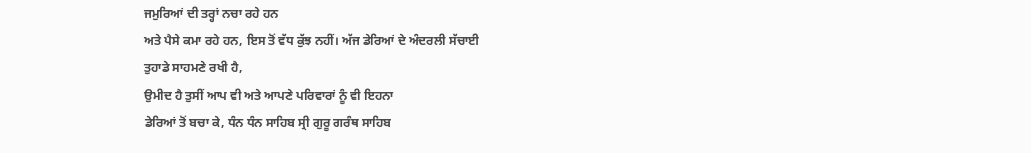ਜਮੁਰਿਆਂ ਦੀ ਤਰ੍ਹਾਂ ਨਚਾ ਰਹੇ ਹਨ
ਅਤੇ ਪੈਸੇ ਕਮਾ ਰਹੇ ਹਨ, ਇਸ ਤੋਂ ਵੱਧ ਕੁੱਝ ਨਹੀਂ। ਅੱਜ ਡੇਰਿਆਂ ਦੇ ਅੰਦਰਲੀ ਸੱਚਾਈ
ਤੁਹਾਡੇ ਸਾਹਮਣੇ ਰਖੀ ਹੈ,
ਉਮੀਦ ਹੈ ਤੁਸੀਂ ਆਪ ਵੀ ਅਤੇ ਆਪਣੇ ਪਰਿਵਾਰਾਂ ਨੂੰ ਵੀ ਇਹਨਾ
ਡੇਰਿਆਂ ਤੋਂ ਬਚਾ ਕੇ, ਧੰਨ ਧੰਨ ਸਾਹਿਬ ਸ੍ਰੀ ਗੁਰੂ ਗਰੰਥ ਸਾਹਿਬ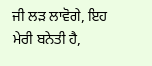ਜੀ ਲੜ ਲਾਵੋਗੇ, ਇਹ
ਮੇਰੀ ਬਨੇਤੀ ਹੈ,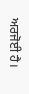ਅਰਜੋਈ ਹੈ।